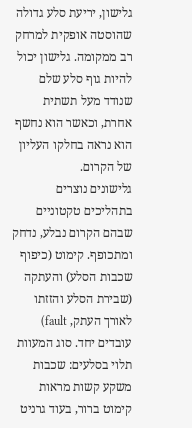גלישון, יריעת סלע גדולה שהוסטה אופקית למרחק רב ממקומה. גלישון יכול להיות גוף סלע שלם שנודד מעל תשתית אחרת, וכאשר הוא נחשף הוא נראה בחלקו העליון של הקרום.
גלישונים נוצרים בתהליכים טקטוניים שבהם הקרום נבלע, נדחק ומתכופף. קימוט (כיפוף שכבות הסלע) והעתקה (שבירת הסלע והזזתו לאורך העתק, fault) עובדים יחד. סוג המעוות תלוי בסלעים: שכבות משקע קשות מראות קימוט ברור, בעוד גרניט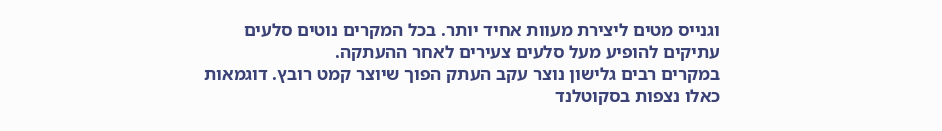וגנייס מטים ליצירת מעוות אחיד יותר. בכל המקרים נוטים סלעים עתיקים להופיע מעל סלעים צעירים לאחר ההעתקה.
במקרים רבים גלישון נוצר עקב העתק הפוך שיוצר קמט רובץ. דוגמאות כאלו נצפות בסקוטלנד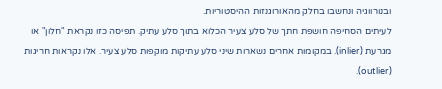ובנורווגיה ונחשבו בחלק מהאורוגנזות ההיסטוריות.
לעיתים הסחיפה חושפת חתך של סלע צעיר הכלוא בתוך סלע עתיק. תפיסה כזו נקראת "חלון" או מגרעת (inlier). במקומות אחרים נשארות שיני סלע עתיקות מוקפות סלע צעיר. אלו נקראות חריגות (outlier).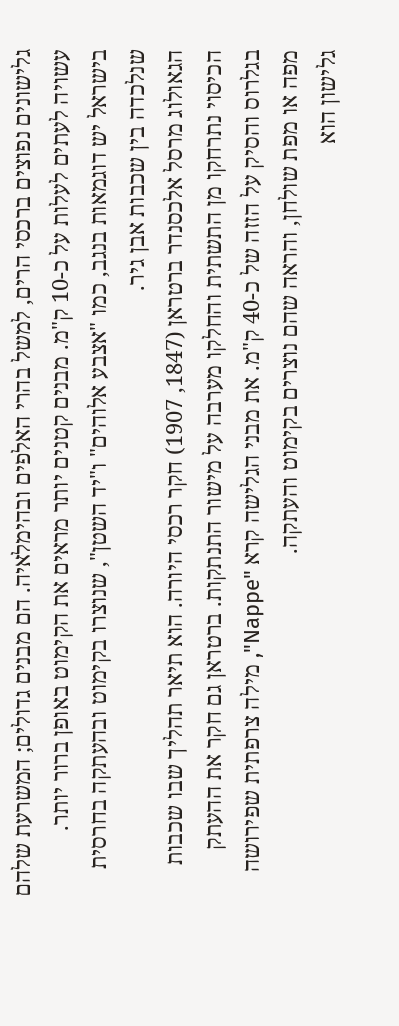גלישונים נפוצים ברכסי הרים, למשל בהרי האלפים ובהימלאיה. הם מבנים גדולים; המשרעת שלהם עשויה לעתים לעלות על כ-10 ק"מ. מבנים קטנים יותר מראים את הקימוט באופן ברור יותר. בישראל יש דוגמאות בנגב, כמו "אצבע אלוהים" ו"יד השטן", שנוצרו בקימוט ובהעתקה בחרסית שנלכדה בין שכבות אבן גיר.
הגאולוג מרסל אלכסנדר ברטראן (1847, 1907) חקר רכסי היורה. הוא תיאר תהליך שבו שכבות הכיסוי נתרחקו מן התשתית והחלקו מערבה על מישור התנתקות. ברטראן גם חקר את ההעתק בגלרוס והסיק על הזזה של כ-40 ק"מ. את מבני הגלישה קרא "Nappe", מילה צרפתית שפירושה מפה או מפת שולחן, והראה שהם נוצרים בקימוט והעתקה.
גלישון הוא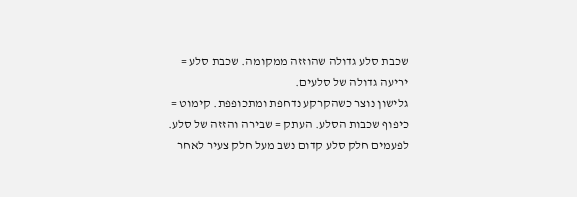שכבת סלע גדולה שהוזזה ממקומה. שכבת סלע = יריעה גדולה של סלעים.
גלישון נוצר כשהקרקע נדחפת ומתכופפת. קימוט = כיפוף שכבות הסלע. העתק = שבירה והזזה של סלע.
לפעמים חלק סלע קדום נשב מעל חלק צעיר לאחר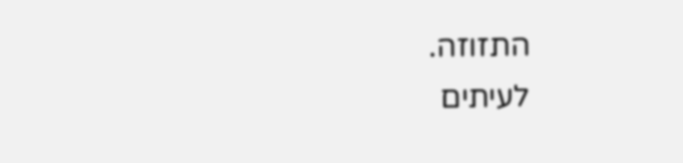התזוזה.
לעיתים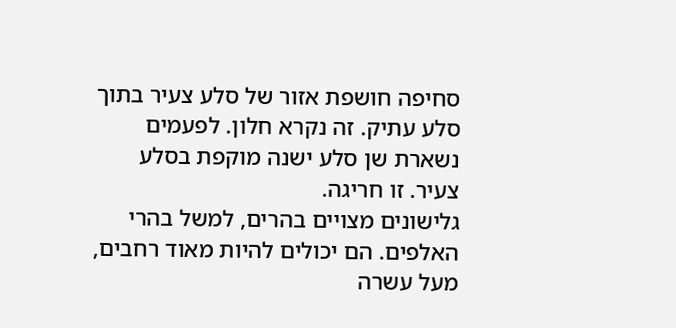סחיפה חושפת אזור של סלע צעיר בתוך סלע עתיק. זה נקרא חלון. לפעמים נשארת שן סלע ישנה מוקפת בסלע צעיר. זו חריגה.
גלישונים מצויים בהרים, למשל בהרי האלפים. הם יכולים להיות מאוד רחבים, מעל עשרה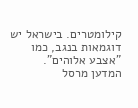קילומטרים. בישראל יש דוגמאות בנגב, כמו "אצבע אלוהים".
המדען מרסל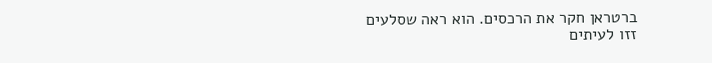ברטראן חקר את הרכסים. הוא ראה שסלעים זזו לעיתים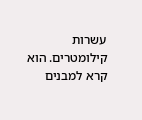עשרות קילומטרים. הוא קרא למבנים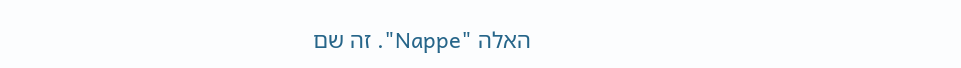האלה "Nappe". זה שם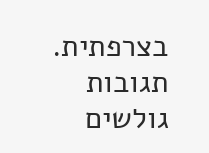בצרפתית.
תגובות גולשים